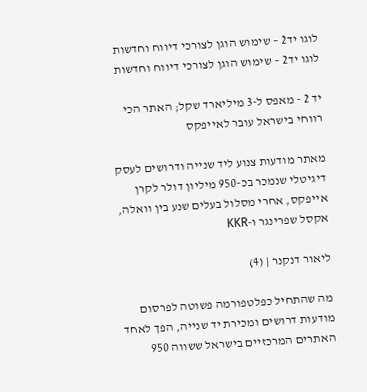לוגו יד2 – שימוש הוגן לצורכי דיווח וחדשות
לוגו יד2 – שימוש הוגן לצורכי דיווח וחדשות

יד 2 - מאפס ל-3 מיליארד שקל; האתר הכי רווחי בישראל עובר לאייפקס

מאתר מודעות צנוע ליד שנייה ודרושים לעסק דיגיטלי שנמכר בכ-950 מיליון דולר לקרן אייפקס, אחרי מסלול בעלים שנע בין וואלה, אקסל שפרינגר ו-KKR

ליאור דנקנר | (4)

מה שהתחיל כפלטפורמה פשוטה לפרסום מודעות דרושים ומכירת יד שנייה, הפך לאחד האתרים המרכזיים בישראל ששווה 950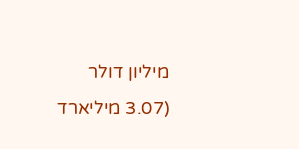מיליון דולר (3.07 מיליארד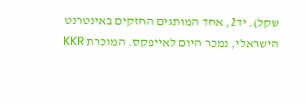שקל). יד2, אחד המותגים החזקים באינטרנט הישראלי, נמכר היום לאייפקס. המוכרת KKR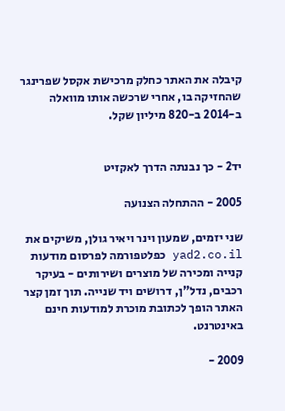קיבלה את האתר כחלק מרכישת אקסל שפרינגר שהחזיקה בו, אחרי שרכשה אותו מוואלה ב-2014 ב-820 מיליון שקל.


יד2 - כך נבנתה הדרך לאקזיט

2005 - ההתחלה הצנועה

שני יזמים, שמעון וינר ויאיר גולן, משיקים את yad2.co.il כפלטפורמה לפרסום מודעות קנייה ומכירה של מוצרים ושירותים - בעיקר רכבים, נדל"ן, דרושים ויד שנייה. תוך זמן קצר האתר הופך לכתובת מוכרת למודעות חינם באינטרנט.

2009 -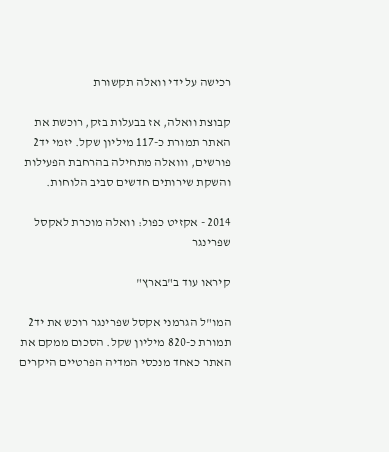רכישה על ידי וואלה תקשורת

קבוצת וואלה, אז בבעלות בזק, רוכשת את האתר תמורת כ-117 מיליון שקל. יזמי יד2 פורשים, ווואלה מתחילה בהרחבת הפעילות והשקת שירותים חדשים סביב הלוחות.

2014 - אקזיט כפול: וואלה מוכרת לאקסל שפרינגר

קיראו עוד ב"בארץ"

המו"ל הגרמני אקסל שפרינגר רוכש את יד2 תמורת כ-820 מיליון שקל. הסכום ממקם את האתר כאחד מנכסי המדיה הפרטיים היקרים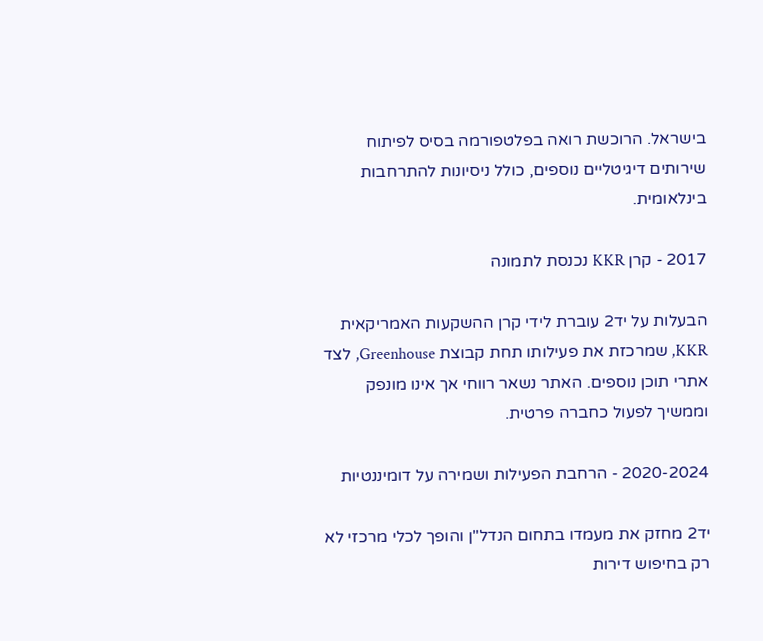בישראל. הרוכשת רואה בפלטפורמה בסיס לפיתוח שירותים דיגיטליים נוספים, כולל ניסיונות להתרחבות בינלאומית.

2017 - קרן KKR נכנסת לתמונה

הבעלות על יד2 עוברת לידי קרן ההשקעות האמריקאית KKR, שמרכזת את פעילותו תחת קבוצת Greenhouse, לצד אתרי תוכן נוספים. האתר נשאר רווחי אך אינו מונפק וממשיך לפעול כחברה פרטית.

2020-2024 - הרחבת הפעילות ושמירה על דומיננטיות

יד2 מחזק את מעמדו בתחום הנדל"ן והופך לכלי מרכזי לא רק בחיפוש דירות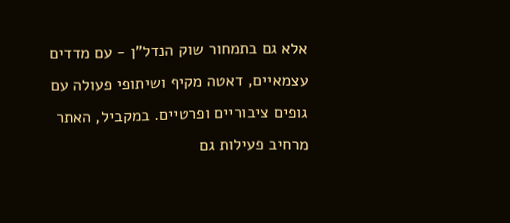אלא גם בתמחור שוק הנדל"ן - עם מדדים עצמאיים, דאטה מקיף ושיתופי פעולה עם גופים ציבוריים ופרטיים. במקביל, האתר מרחיב פעילות גם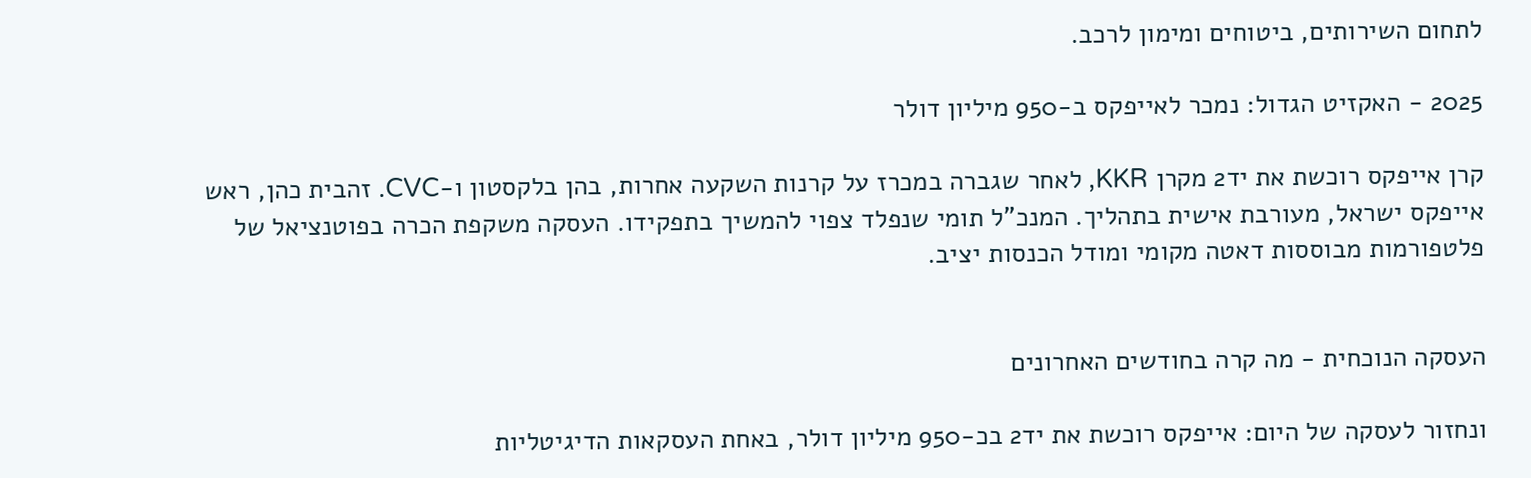לתחום השירותים, ביטוחים ומימון לרכב.

2025 - האקזיט הגדול: נמכר לאייפקס ב-950 מיליון דולר

קרן אייפקס רוכשת את יד2 מקרן KKR, לאחר שגברה במכרז על קרנות השקעה אחרות, בהן בלקסטון ו-CVC. זהבית כהן, ראש אייפקס ישראל, מעורבת אישית בתהליך. המנכ"ל תומי שנפלד צפוי להמשיך בתפקידו. העסקה משקפת הכרה בפוטנציאל של פלטפורמות מבוססות דאטה מקומי ומודל הכנסות יציב.


העסקה הנוכחית - מה קרה בחודשים האחרונים

ונחזור לעסקה של היום: אייפקס רוכשת את יד2 בכ-950 מיליון דולר, באחת העסקאות הדיגיטליות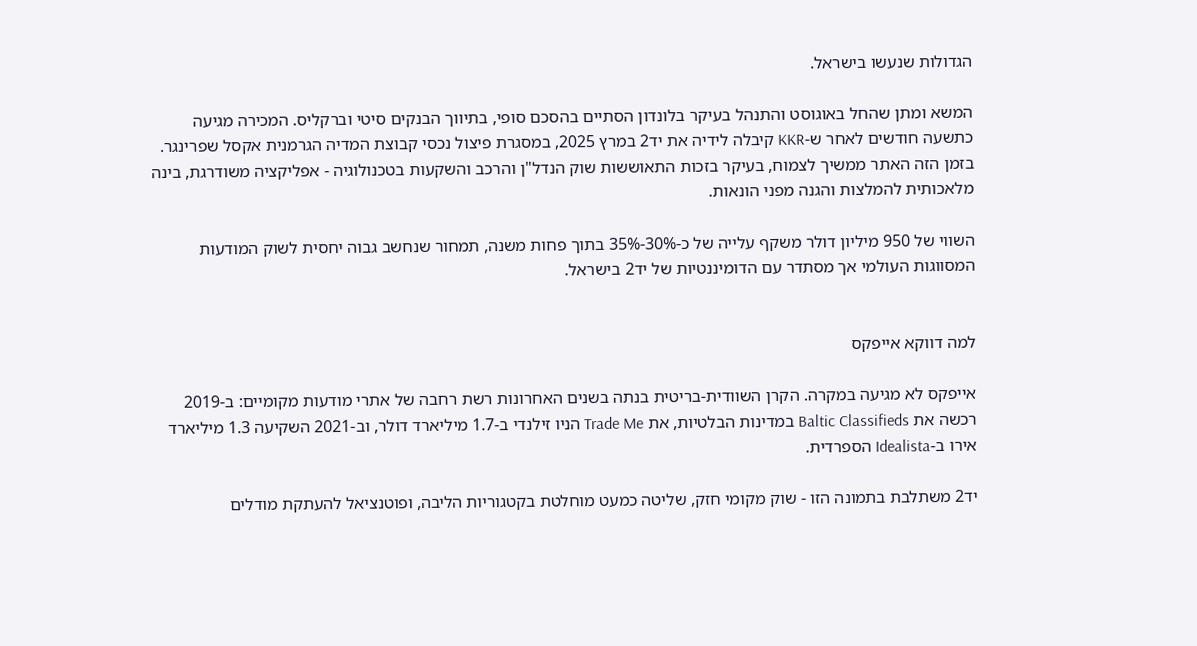הגדולות שנעשו בישראל.

המשא ומתן שהחל באוגוסט והתנהל בעיקר בלונדון הסתיים בהסכם סופי, בתיווך הבנקים סיטי וברקליס. המכירה מגיעה כתשעה חודשים לאחר ש-KKR קיבלה לידיה את יד2 במרץ 2025, במסגרת פיצול נכסי קבוצת המדיה הגרמנית אקסל שפרינגר. בזמן הזה האתר ממשיך לצמוח, בעיקר בזכות התאוששות שוק הנדל"ן והרכב והשקעות בטכנולוגיה - אפליקציה משודרגת, בינה מלאכותית להמלצות והגנה מפני הונאות.

השווי של 950 מיליון דולר משקף עלייה של כ-30%-35% בתוך פחות משנה, תמחור שנחשב גבוה יחסית לשוק המודעות המסווגות העולמי אך מסתדר עם הדומיננטיות של יד2 בישראל.


למה דווקא אייפקס

אייפקס לא מגיעה במקרה. הקרן השוודית-בריטית בנתה בשנים האחרונות רשת רחבה של אתרי מודעות מקומיים: ב-2019 רכשה את Baltic Classifieds במדינות הבלטיות, את Trade Me הניו זילנדי ב-1.7 מיליארד דולר, וב-2021 השקיעה 1.3 מיליארד אירו ב-Idealista הספרדית.

יד2 משתלבת בתמונה הזו - שוק מקומי חזק, שליטה כמעט מוחלטת בקטגוריות הליבה, ופוטנציאל להעתקת מודלים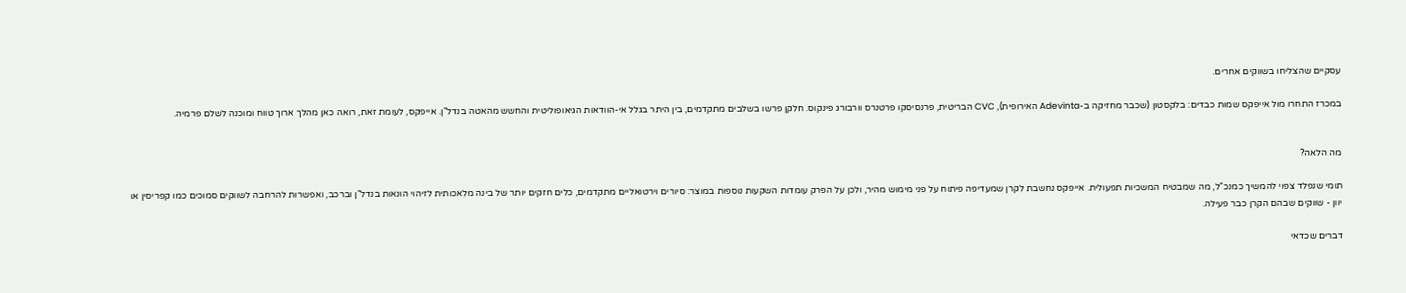עסקיים שהצליחו בשווקים אחרים.

במכרז התחרו מול אייפקס שמות כבדים: בלקסטון (שכבר מחזיקה ב-Adevinta האירופית), CVC הבריטית, פרנסיסקו פרטנרס וורבורג פינקוס. חלקן פרשו בשלבים מתקדמים, בין היתר בגלל אי-הוודאות הגיאופוליטית והחשש מהאטה בנדל"ן. אייפקס, לעומת זאת, רואה כאן מהלך ארוך טווח ומוכנה לשלם פרמיה.


מה הלאה?

תומי שנפלד צפוי להמשיך כמנכ"ל, מה שמבטיח המשכיות תפעולית. אייפקס נחשבת לקרן שמעדיפה פיתוח על פני מימוש מהיר, ולכן על הפרק עומדות השקעות נוספות במוצר: סיורים וירטואליים מתקדמים, כלים חזקים יותר של בינה מלאכותית לזיהוי הונאות בנדל"ן וברכב, ואפשרות להרחבה לשווקים סמוכים כמו קפריסין או יוון - שווקים שבהם הקרן כבר פעילה.

דברים שכדאי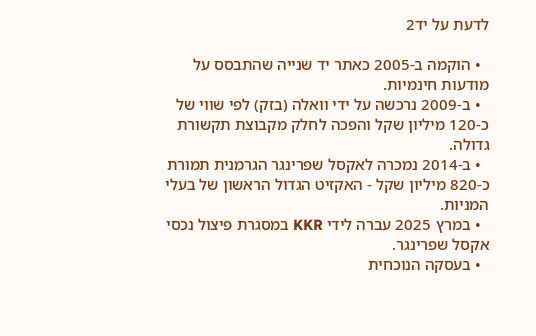לדעת על יד2

  • הוקמה ב-2005 כאתר יד שנייה שהתבסס על מודעות חינמיות.
  • ב-2009 נרכשה על ידי וואלה (בזק) לפי שווי של כ-120 מיליון שקל והפכה לחלק מקבוצת תקשורת גדולה.
  • ב-2014 נמכרה לאקסל שפרינגר הגרמנית תמורת כ-820 מיליון שקל - האקזיט הגדול הראשון של בעלי המניות.
  • במרץ 2025 עברה לידי KKR במסגרת פיצול נכסי אקסל שפרינגר.
  • בעסקה הנוכחית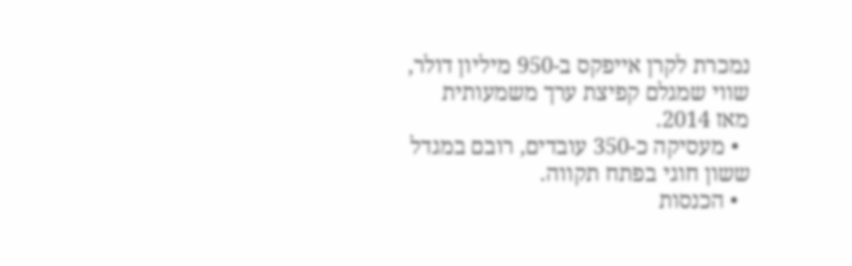נמכרת לקרן אייפקס ב-950 מיליון דולר, שווי שמגלם קפיצת ערך משמעותית מאז 2014.
  • מעסיקה כ-350 עובדים, רובם במגדל ששון חוגי בפתח תקווה.
  • הכנסות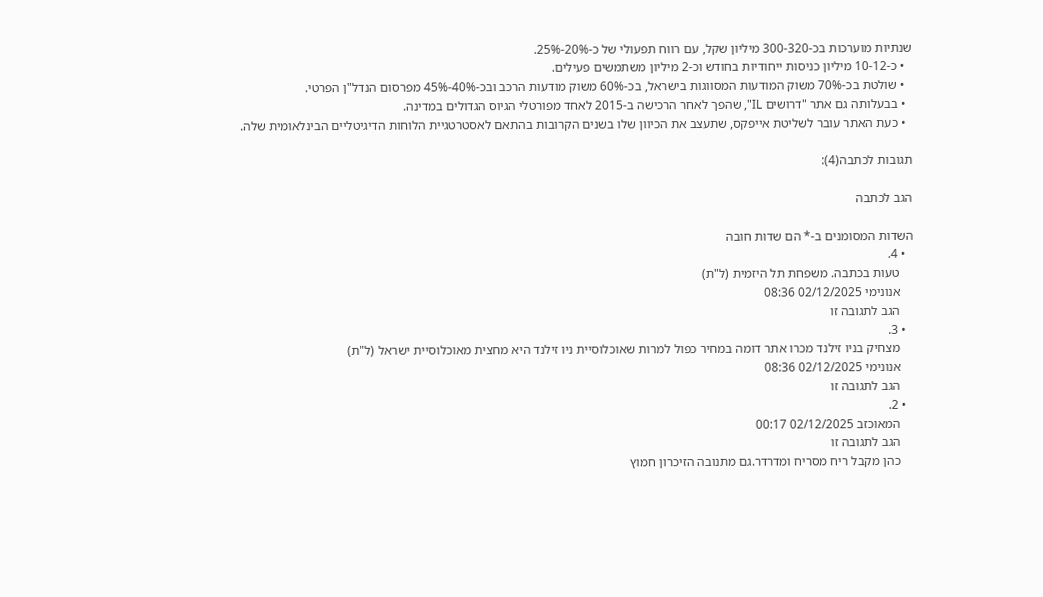שנתיות מוערכות בכ-300-320 מיליון שקל, עם רווח תפעולי של כ-20%-25%.
  • כ-10-12 מיליון כניסות ייחודיות בחודש וכ-2 מיליון משתמשים פעילים.
  • שולטת בכ-70% משוק המודעות המסווגות בישראל, בכ-60% משוק מודעות הרכב ובכ-40%-45% מפרסום הנדל"ן הפרטי.
  • בבעלותה גם אתר "דרושים IL", שהפך לאחר הרכישה ב-2015 לאחד מפורטלי הגיוס הגדולים במדינה.
  • כעת האתר עובר לשליטת אייפקס, שתעצב את הכיוון שלו בשנים הקרובות בהתאם לאסטרטגיית הלוחות הדיגיטליים הבינלאומית שלה.

תגובות לכתבה(4):

הגב לכתבה

השדות המסומנים ב-* הם שדות חובה
  • 4.
    טעות בכתבה. משפחת תל היזמית (ל"ת)
    אנונימי 02/12/2025 08:36
    הגב לתגובה זו
  • 3.
    מצחיק בניו זילנד מכרו אתר דומה במחיר כפול למרות שאוכלוסיית ניו זילנד היא מחצית מאוכלוסיית ישראל (ל"ת)
    אנונימי 02/12/2025 08:36
    הגב לתגובה זו
  • 2.
    המאוכזב 02/12/2025 00:17
    הגב לתגובה זו
    כהן מקבל ריח מסריח ומדרדר.גם מתנובה הזיכרון חמוץ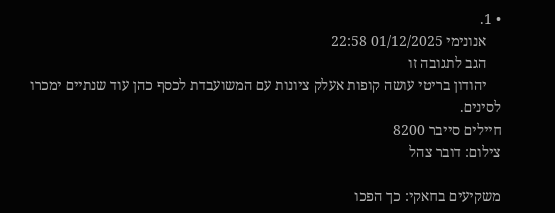• 1.
    אנונימי 01/12/2025 22:58
    הגב לתגובה זו
    יהודון בריטי עושה קופות אעלק ציונות עם המשועבדת לכסף כהן עוד שנתיים ימכרו לסינים.
חיילים סייבר 8200
צילום: דובר צהל

משקיעים בחאקי: כך הפכו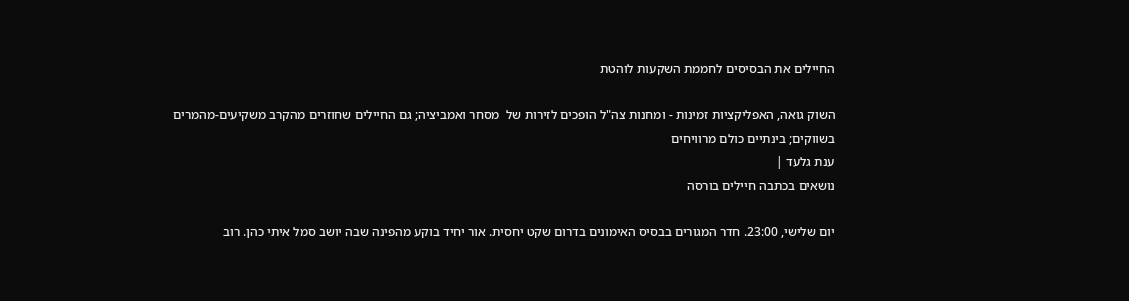החיילים את הבסיסים לחממת השקעות לוהטת

השוק גואה, האפליקציות זמינות - ומחנות צה"ל הופכים לזירות של  מסחר ואמביציה; גם החיילים שחוזרים מהקרב משקיעים-מהמרים בשווקים; בינתיים כולם מרוויחים
ענת גלעד |
נושאים בכתבה חיילים בורסה

יום שלישי, 23:00. חדר המגורים בבסיס האימונים בדרום שקט יחסית. אור יחיד בוקע מהפינה שבה יושב סמל איתי כהן. רוב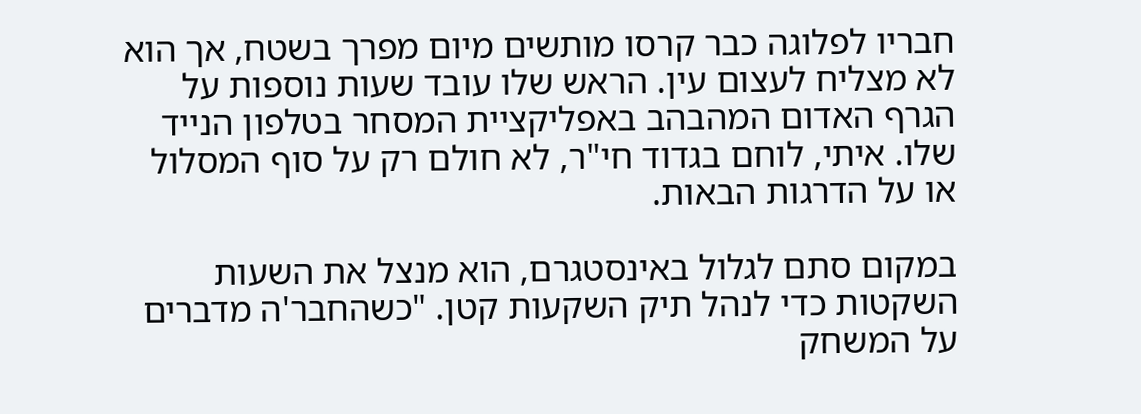חבריו לפלוגה כבר קרסו מותשים מיום מפרך בשטח, אך הוא לא מצליח לעצום עין. הראש שלו עובד שעות נוספות על הגרף האדום המהבהב באפליקציית המסחר בטלפון הנייד שלו. איתי, לוחם בגדוד חי"ר, לא חולם רק על סוף המסלול או על הדרגות הבאות.

במקום סתם לגלול באינסטגרם, הוא מנצל את השעות השקטות כדי לנהל תיק השקעות קטן. "כשהחבר'ה מדברים על המשחק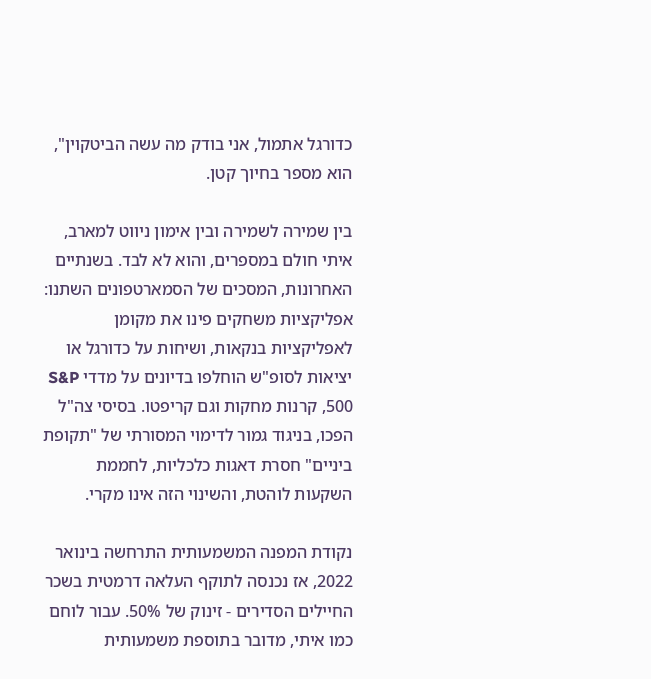כדורגל אתמול, אני בודק מה עשה הביטקוין", הוא מספר בחיוך קטן.

בין שמירה לשמירה ובין אימון ניווט למארב, איתי חולם במספרים, והוא לא לבד. בשנתיים האחרונות, המסכים של הסמארטפונים השתנו: אפליקציות משחקים פינו את מקומן לאפליקציות בנקאות, ושיחות על כדורגל או יציאות לסופ"ש הוחלפו בדיונים על מדדי S&P 500, קרנות מחקות וגם קריפטו. בסיסי צה"ל הפכו, בניגוד גמור לדימוי המסורתי של "תקופת ביניים" חסרת דאגות כלכליות, לחממת השקעות לוהטת, והשינוי הזה אינו מקרי.

נקודת המפנה המשמעותית התרחשה בינואר 2022, אז נכנסה לתוקף העלאה דרמטית בשכר החיילים הסדירים - זינוק של 50%. עבור לוחם כמו איתי, מדובר בתוספת משמעותית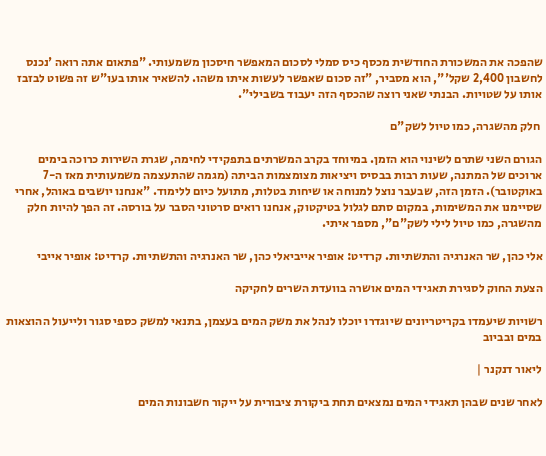שהפכה את המשכורת החודשית מכסף כיס סמלי לסכום המאפשר חיסכון משמעותי. "פתאום אתה רואה 'נכנס לחשבון 2,400 שקל'", הוא מסביר, "זה סכום שאפשר לעשות איתו משהו. להשאיר אותו בעו"ש זה פשוט לבזבז אותו על שטויות. הבנתי שאני רוצה שהכסף הזה יעבוד בשבילי".

 חלק מהשגרה, כמו טיול לשק"ם

הגורם השני שתרם לשינוי הוא הזמן. במיוחד בקרב המשרתים בתפקידי לחימה, שגרת השירות כרוכה בימים ארוכים של המתנה, שעות רבות בבסיס ויציאות מצומצמות הביתה (מגמה שהתעצמה משמעותית מאז ה-7 באוקטובר). הזמן הזה, שבעבר נוצל למנוחה או שיחות בטלות, מתועל כיום ללימוד. "אנחנו יושבים באוהל, אחרי שסיימנו את המשימות, במקום סתם לגלול בטיקטוק, אנחנו רואים סרטוני הסבר על בורסה. זה הפך להיות חלק מהשגרה, כמו טיול לילי לשק"ם", מספר איתי.

אלי כהן, שר האנרגיה והתשתיות. קרדיט: אופיר אייביאלי כהן, שר האנרגיה והתשתיות. קרדיט: אופיר אייבי

הצעת החוק לסגירת תאגידי המים אושרה בוועדת השרים לחקיקה

רשויות שיעמדו בקריטריונים שיוגדרו יוכלו לנהל את משק המים בעצמן, בתנאי למשק כספי סגור ולייעול ההוצאות במים ובביוב

ליאור דנקנר |

לאחר שנים שבהן תאגידי המים נמצאים תחת ביקורת ציבורית על ייקור חשבונות המים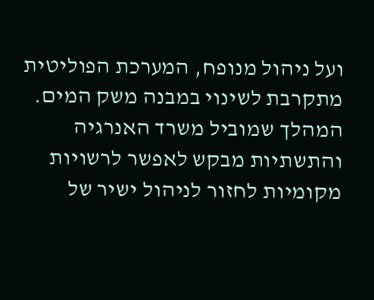ועל ניהול מנופח, המערכת הפוליטית מתקרבת לשינוי במבנה משק המים. המהלך שמוביל משרד האנרגיה והתשתיות מבקש לאפשר לרשויות מקומיות לחזור לניהול ישיר של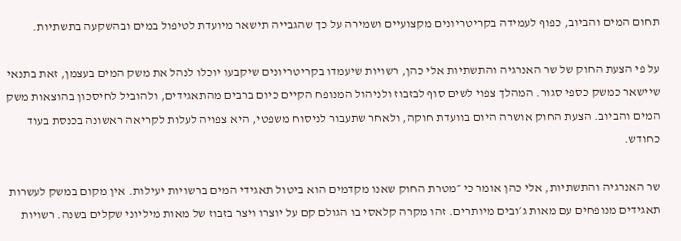תחום המים והביוב, כפוף לעמידה בקריטריונים מקצועיים ושמירה על כך שהגבייה תישאר מיועדת לטיפול במים ובהשקעה בתשתיות.

על פי הצעת החוק של שר האנרגיה והתשתיות אלי כהן, רשויות שיעמדו בקריטריונים שיקבעו יוכלו לנהל את משק המים בעצמן, זאת בתנאי שיישאר כמשק כספי סגור. המהלך צפוי לשים סוף לבזבוז ולניהול המנופח הקיים כיום ברבים מהתאגידים, ולהוביל לחיסכון בהוצאות משק המים והביוב. הצעת החוק אושרה היום בוועדת חוקה, ולאחר שתעבור לניסוח משפטי, היא צפויה לעלות לקריאה ראשונה בכנסת בעוד כחודש.

שר האנרגיה והתשתיות, אלי כהן אומר כי ״מטרת החוק שאנו מקדמים הוא ביטול תאגידי המים ברשויות יעילות. אין מקום במשק לעשרות תאגידים מנופחים עם מאות ג׳ובים מיותרים. זהו מקרה קלאסי בו הגולם קם על יוצרו ויצר בזבוז של מאות מיליוני שקלים בשנה. רשויות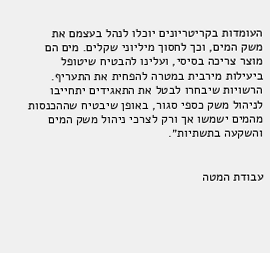העומדות בקריטריונים יוכלו לנהל בעצמם את משק המים, וכך לחסוך מיליוני שקלים. מים הם מוצר צריכה בסיסי, ועלינו להבטיח שיטופל ביעילות מירבית במטרה להפחית את התעריף. הרשויות שיבחרו לבטל את התאגידים יתחייבו לניהול משק כספי סגור, באופן שיבטיח שההכנסות מהמים ישמשו אך ורק לצרכי ניהול משק המים והשקעה בתשתיות״.


עבודת המטה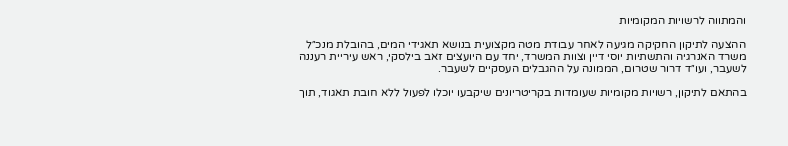והמתווה לרשויות המקומיות

ההצעה לתיקון החקיקה מגיעה לאחר עבודת מטה מקצועית בנושא תאגידי המים, בהובלת מנכ״ל משרד האנרגיה והתשתיות יוסי דיין וצוות המשרד, יחד עם היועצים זאב בילסקי, ראש עיריית רעננה לשעבר, ועו״ד דרור שטרום, הממונה על ההגבלים העסקיים לשעבר.

בהתאם לתיקון, רשויות מקומיות שעומדות בקריטריונים שיקבעו יוכלו לפעול ללא חובת תאגוד, תוך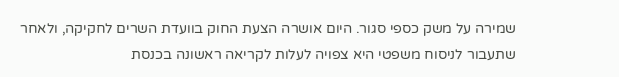שמירה על משק כספי סגור. היום אושרה הצעת החוק בוועדת השרים לחקיקה, ולאחר שתעבור לניסוח משפטי היא צפויה לעלות לקריאה ראשונה בכנסת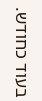בעוד כחודש.